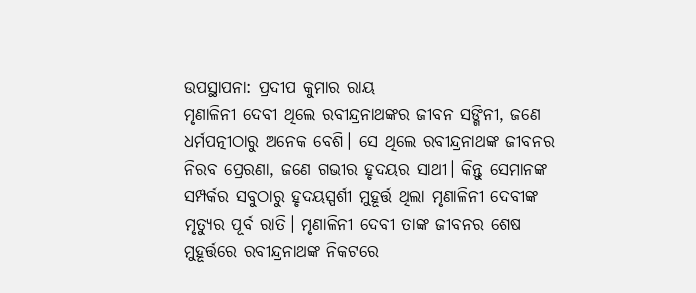ଉପସ୍ଥାପନା: ପ୍ରଦୀପ କୁମାର ରାୟ
ମୃଣାଳିନୀ ଦେବୀ ଥିଲେ ରବୀନ୍ଦ୍ରନାଥଙ୍କର ଜୀବନ ସଙ୍ଗିନୀ, ଜଣେ ଧର୍ମପତ୍ନୀଠାରୁ ଅନେକ ବେଶି। ସେ ଥିଲେ ରବୀନ୍ଦ୍ରନାଥଙ୍କ ଜୀବନର ନିରବ ପ୍ରେରଣା, ଜଣେ ଗଭୀର ହୃଦୟର ସାଥୀ। କିନ୍ତୁ ସେମାନଙ୍କ ସମ୍ପର୍କର ସବୁଠାରୁ ହୃଦୟସ୍ପର୍ଶୀ ମୁହୂର୍ତ୍ତ ଥିଲା ମୃଣାଳିନୀ ଦେବୀଙ୍କ ମୃତ୍ୟୁର ପୂର୍ବ ରାତି। ମୃଣାଳିନୀ ଦେବୀ ତାଙ୍କ ଜୀବନର ଶେଷ ମୁହୂର୍ତ୍ତରେ ରବୀନ୍ଦ୍ରନାଥଙ୍କ ନିକଟରେ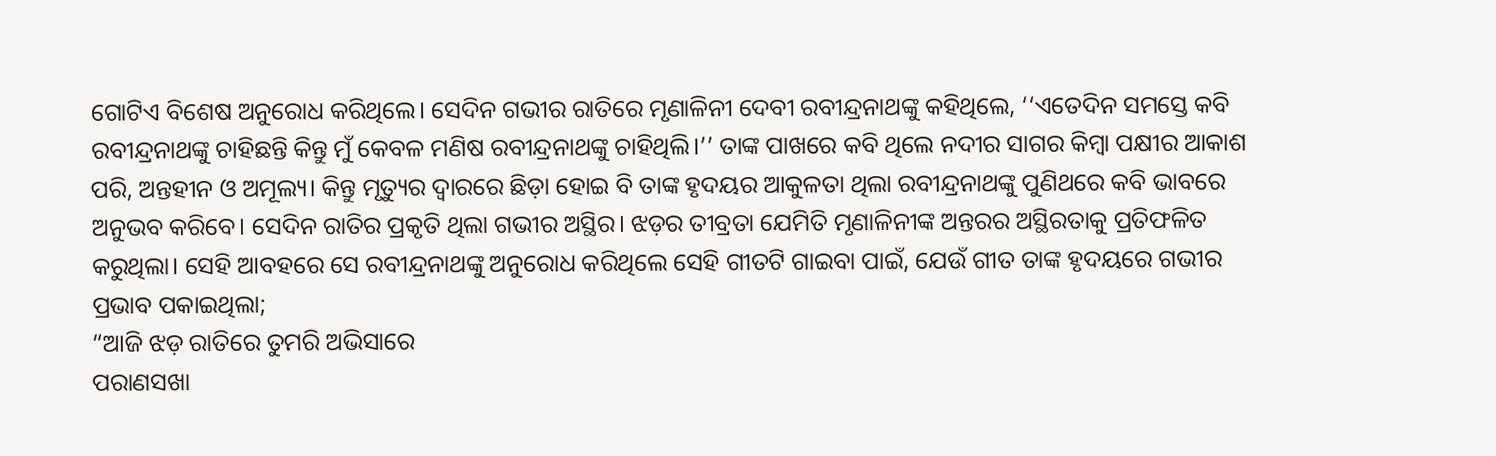ଗୋଟିଏ ବିଶେଷ ଅନୁରୋଧ କରିଥିଲେ। ସେଦିନ ଗଭୀର ରାତିରେ ମୃଣାଳିନୀ ଦେବୀ ରବୀନ୍ଦ୍ରନାଥଙ୍କୁ କହିଥିଲେ, ‘‘ଏତେଦିନ ସମସ୍ତେ କବି ରବୀନ୍ଦ୍ରନାଥଙ୍କୁ ଚାହିଛନ୍ତି କିନ୍ତୁ ମୁଁ କେବଳ ମଣିଷ ରବୀନ୍ଦ୍ରନାଥଙ୍କୁ ଚାହିଥିଲି।’’ ତାଙ୍କ ପାଖରେ କବି ଥିଲେ ନଦୀର ସାଗର କିମ୍ବା ପକ୍ଷୀର ଆକାଶ ପରି, ଅନ୍ତହୀନ ଓ ଅମୂଲ୍ୟ। କିନ୍ତୁ ମୃତ୍ୟୁର ଦ୍ବାରରେ ଛିଡ଼ା ହୋଇ ବି ତାଙ୍କ ହୃଦୟର ଆକୁଳତା ଥିଲା ରବୀନ୍ଦ୍ରନାଥଙ୍କୁ ପୁଣିଥରେ କବି ଭାବରେ ଅନୁଭବ କରିବେ। ସେଦିନ ରାତିର ପ୍ରକୃତି ଥିଲା ଗଭୀର ଅସ୍ଥିର। ଝଡ଼ର ତୀବ୍ରତା ଯେମିତି ମୃଣାଳିନୀଙ୍କ ଅନ୍ତରର ଅସ୍ଥିରତାକୁ ପ୍ରତିଫଳିତ କରୁଥିଲା। ସେହି ଆବହରେ ସେ ରବୀନ୍ଦ୍ରନାଥଙ୍କୁ ଅନୁରୋଧ କରିଥିଲେ ସେହି ଗୀତଟି ଗାଇବା ପାଇଁ, ଯେଉଁ ଗୀତ ତାଙ୍କ ହୃଦୟରେ ଗଭୀର ପ୍ରଭାବ ପକାଇଥିଲା;
“ଆଜି ଝଡ଼ ରାତିରେ ତୁମରି ଅଭିସାରେ
ପରାଣସଖା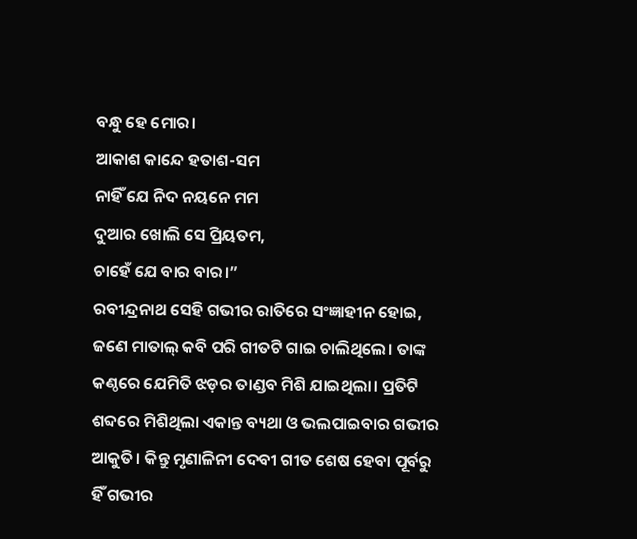ବନ୍ଧୁ ହେ ମୋର।
ଆକାଶ କାନ୍ଦେ ହତାଶ-ସମ
ନାହିଁ ଯେ ନିଦ ନୟନେ ମମ
ଦୁଆର ଖୋଲି ସେ ପ୍ରିୟତମ,
ଚାହେଁ ଯେ ବାର ବାର।”
ରବୀନ୍ଦ୍ରନାଥ ସେହି ଗଭୀର ରାତିରେ ସଂଜ୍ଞାହୀନ ହୋଇ, ଜଣେ ମାତାଲ୍ କବି ପରି ଗୀତଟି ଗାଇ ଚାଲିଥିଲେ। ତାଙ୍କ କଣ୍ଠରେ ଯେମିତି ଝଡ଼ର ତାଣ୍ଡବ ମିଶି ଯାଇଥିଲା। ପ୍ରତିଟି ଶବ୍ଦରେ ମିଶିଥିଲା ଏକାନ୍ତ ବ୍ୟଥା ଓ ଭଲପାଇବାର ଗଭୀର ଆକୁତି। କିନ୍ତୁ ମୃଣାଳିନୀ ଦେବୀ ଗୀତ ଶେଷ ହେବା ପୂର୍ବରୁ ହିଁ ଗଭୀର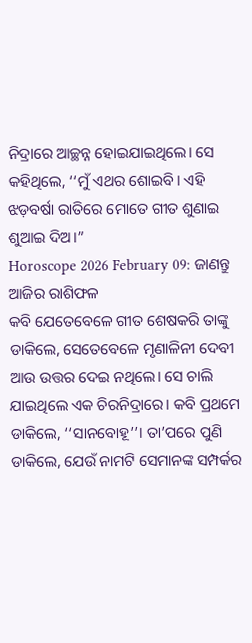ନିଦ୍ରାରେ ଆଚ୍ଛନ୍ନ ହୋଇଯାଇଥିଲେ। ସେ କହିଥିଲେ, ‘‘ମୁଁ ଏଥର ଶୋଇବି। ଏହି ଝଡ଼ବର୍ଷା ରାତିରେ ମୋତେ ଗୀତ ଶୁଣାଇ ଶୁଆଇ ଦିଅ।”
Horoscope 2026 February 09: ଜାଣନ୍ତୁ ଆଜିର ରାଶିଫଳ
କବି ଯେତେବେଳେ ଗୀତ ଶେଷକରି ତାଙ୍କୁ ଡାକିଲେ, ସେତେବେଳେ ମୃଣାଳିନୀ ଦେବୀ ଆଉ ଉତ୍ତର ଦେଇ ନଥିଲେ। ସେ ଚାଲି ଯାଇଥିଲେ ଏକ ଚିରନିଦ୍ରାରେ। କବି ପ୍ରଥମେ ଡାକିଲେ, ‘‘ସାନବୋହୂ’’। ତା’ପରେ ପୁଣି ଡାକିଲେ, ଯେଉଁ ନାମଟି ସେମାନଙ୍କ ସମ୍ପର୍କର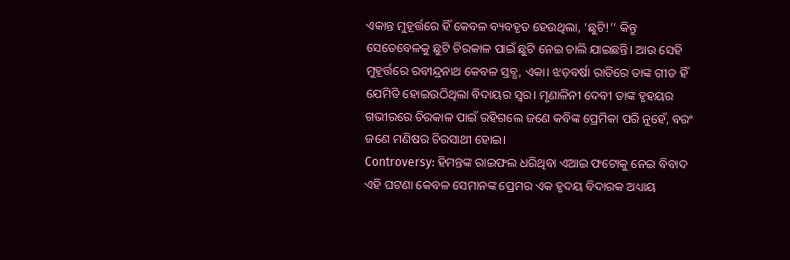ଏକାନ୍ତ ମୁହୂର୍ତ୍ତରେ ହିଁ କେବଳ ବ୍ୟବହୃତ ହେଉଥିଲା, ‘ଛୁଟି!’’ କିନ୍ତୁ ସେତେବେଳକୁ ଛୁଟି ଚିରକାଳ ପାଇଁ ଛୁଟି ନେଇ ଚାଲି ଯାଇଛନ୍ତି। ଆଉ ସେହି ମୁହୂର୍ତ୍ତରେ ରବୀନ୍ଦ୍ରନାଥ କେବଳ ସ୍ତବ୍ଧ, ଏକା। ଝଡ଼ବର୍ଷା ରାତିରେ ତାଙ୍କ ଗୀତ ହିଁ ଯେମିତି ହୋଇଉଠିଥିଲା ବିଦାୟର ସ୍ବର। ମୃଣାଳିନୀ ଦେବୀ ତାଙ୍କ ହୃହୟର ଗଭୀରରେ ଚିରକାଳ ପାଇଁ ରହିଗଲେ ଜଣେ କବିଙ୍କ ପ୍ରେମିକା ପରି ନୁହେଁ, ବରଂ ଜଣେ ମଣିଷର ଚିରସାଥୀ ହୋଇ।
Controversy: ହିମନ୍ତଙ୍କ ରାଇଫଲ ଧରିଥିବା ଏଆଇ ଫଟୋକୁ ନେଇ ବିବାଦ
ଏହି ଘଟଣା କେବଳ ସେମାନଙ୍କ ପ୍ରେମର ଏକ ହୃଦୟ ବିଦାରକ ଅଧ୍ୟାୟ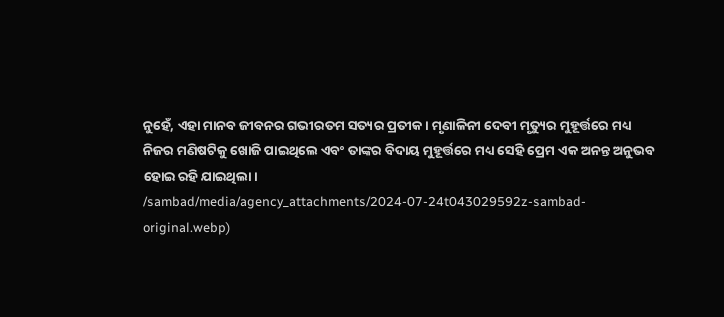ନୁହେଁ, ଏହା ମାନବ ଜୀବନର ଗଭୀରତମ ସତ୍ୟର ପ୍ରତୀକ। ମୃଣାଳିନୀ ଦେବୀ ମୃତ୍ୟୁର ମୁହୂର୍ତ୍ତରେ ମଧ୍ୟ ନିଜର ମଣିଷଟିକୁ ଖୋଜି ପାଇଥିଲେ ଏବଂ ତାଙ୍କର ବିଦାୟ ମୁହୂର୍ତ୍ତରେ ମଧ୍ୟ ସେହି ପ୍ରେମ ଏକ ଅନନ୍ତ ଅନୁଭବ ହୋଇ ରହି ଯାଇଥିଲା।
/sambad/media/agency_attachments/2024-07-24t043029592z-sambad-original.webp)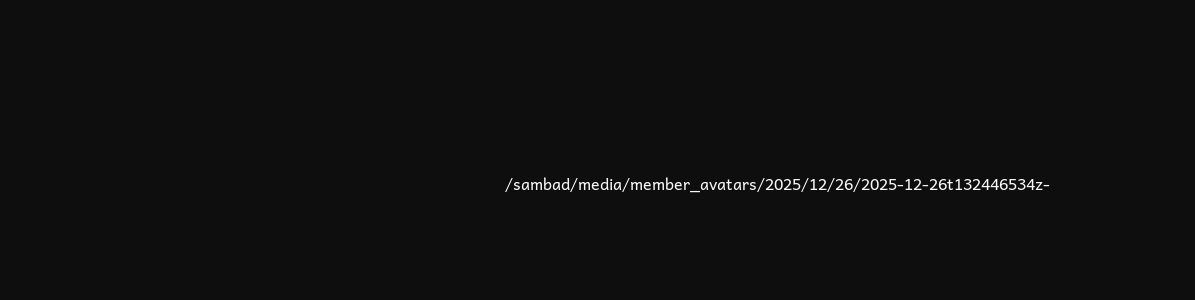/sambad/media/member_avatars/2025/12/26/2025-12-26t132446534z-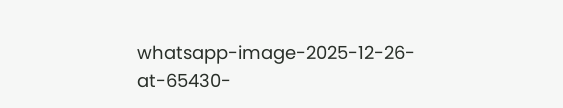whatsapp-image-2025-12-26-at-65430-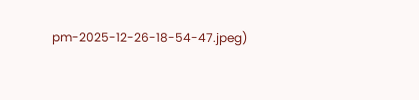pm-2025-12-26-18-54-47.jpeg)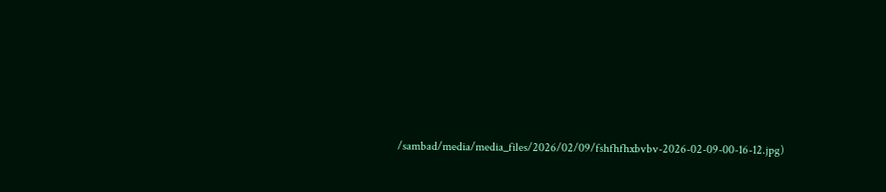/sambad/media/media_files/2026/02/09/fshfhfhxbvbv-2026-02-09-00-16-12.jpg)